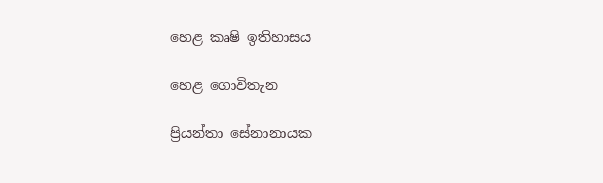හෙළ කෘෂි ඉතිහාසය

හෙළ ගොවිතැන

ප්‍රියන්තා සේනානායක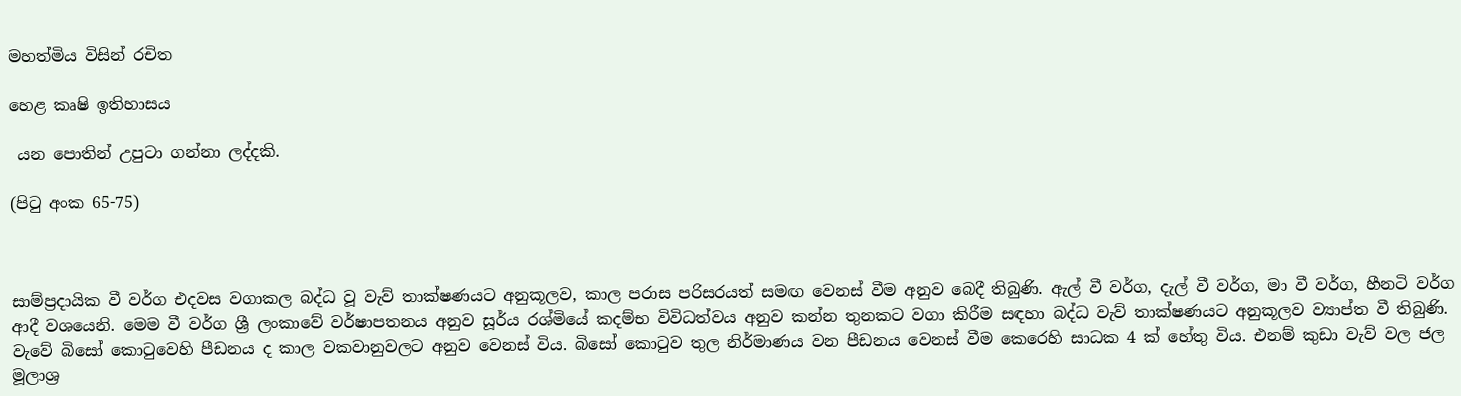මහත්මිය විසින් රචිත

හෙළ කෘෂි ඉතිහාසය

 යන පොතින් උපුටා ගන්නා ලද්දකි.

(පිටු අංක 65-75)



සාම්ප්‍රදායික වී වර්ග එදවස වගාකල බද්ධ වූ වැව් තාක්ෂණයට අනුකූලව, කාල පරාස පරිසරයත් සමඟ වෙනස් වීම අනුව බෙදී තිබුණි. ඇල් වී වර්ග, දැල් වී වර්ග, මා වී වර්ග, හීනටි වර්ග ආදී වශයෙනි. මෙම වී වර්ග ශ්‍රී ලංකාවේ වර්ෂාපතනය අනුව සූර්ය රශ්මියේ කදම්භ විවිධත්වය අනුව කන්න තුනකට වගා කිරීම සඳහා බද්ධ වැව් තාක්ෂණයට අනුකූලව ව්‍යාප්ත වී තිබුණි. වැවේ බිසෝ කොටුවෙහි පීඩනය ද කාල වකවානුවලට අනුව වෙනස් විය. බිසෝ කොටුව තුල නිර්මාණය වන පීඩනය වෙනස් වීම කෙරෙහි සාධක 4 ක් හේතු විය. එනම් කුඩා වැව් වල ජල මූලාශ්‍ර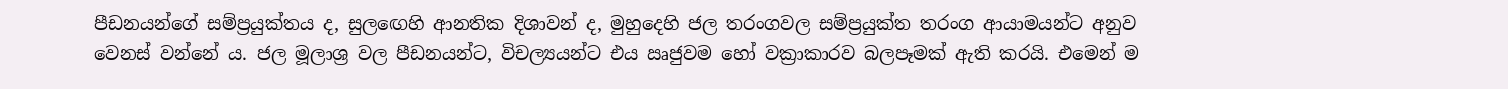පීඩනයන්ගේ සම්ප්‍රයුක්තය ද, සුලඟෙහි ආනතික දිශාවන් ද, මුහුදෙහි ජල තරංගවල සම්ප්‍රයුක්ත තරංග ආයාමයන්ට අනුව වෙනස් වන්නේ ය. ජල මූලාශ්‍ර වල පීඩනයන්ට, විචල්‍යයන්ට එය ඍජුවම හෝ වක්‍රාකාරව බලපෑමක් ඇති කරයි. එමෙන් ම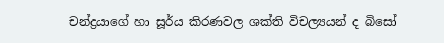චන්ද්‍රයාගේ හා සූර්ය කිරණවල ශක්ති විචල්‍යයන් ද බිසෝ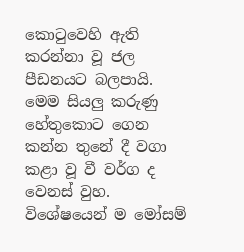කොටුවෙහි ඇති කරන්නා වූ ජල පීඩනයට බලපායි. මෙම සියලු කරුණු හේතුකොට ගෙන කන්න තුනේ දී වගා කළා වූ වී වර්ග ද වෙනස් වුහ. විශේෂයෙන් ම මෝසම්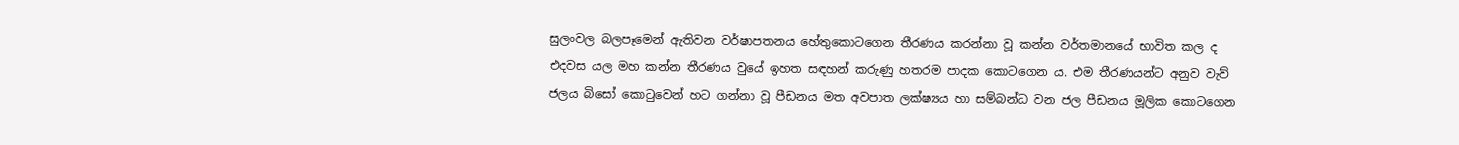සුලංවල බලපෑමෙන් ඇතිවන වර්ෂාපතනය හේතුකොටගෙන තීරණය කරන්නා වූ කන්න වර්තමානයේ භාවිත කල ද එදවස යල මහ කන්න තීරණය වුයේ ඉහත සඳහන් කරුණු හතරම පාදක කොටගෙන ය. එම තීරණයන්ට අනුව වැව් ජලය බිසෝ කොටුවෙන් හට ගන්නා වූ පීඩනය මත අවපාත ලක්ෂ්‍යය හා සම්බන්ධ වන ජල පීඩනය මූලික කොටගෙන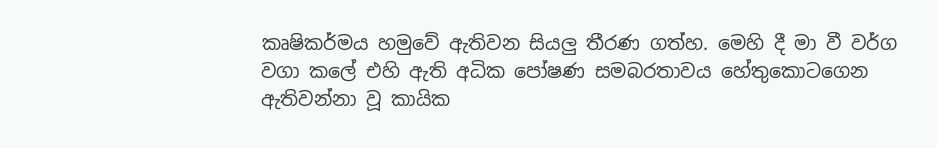කෘෂිකර්මය හමුවේ ඇතිවන සියලු තීරණ ගත්හ. මෙහි දී මා වී වර්ග වගා කලේ එහි ඇති අධික පෝෂණ සමබරතාවය හේතුකොටගෙන ඇතිවන්නා වූ කායික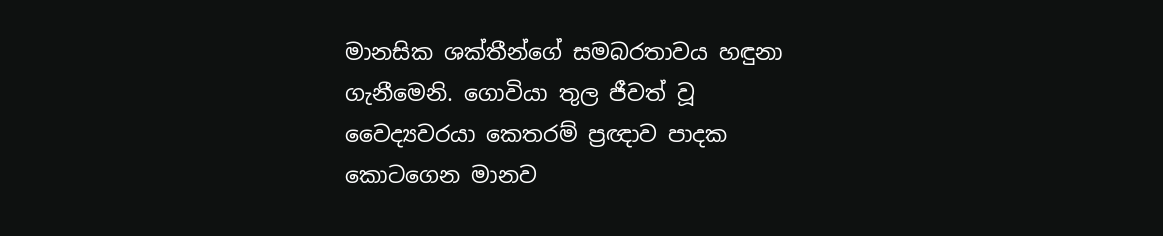මානසික ශක්තීන්ගේ සමබරතාවය හඳුනා ගැනීමෙනි. ගොවියා තුල ජීවත් වූ වෛද්‍යවරයා කෙතරම් ප්‍රඥාව පාදක කොටගෙන මානව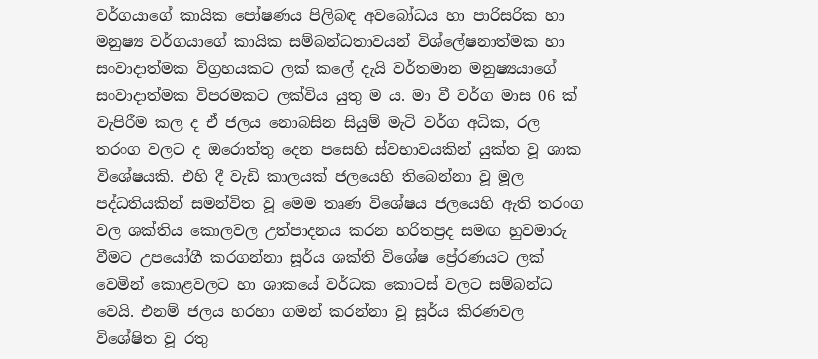වර්ගයාගේ කායික පෝෂණය පිලිබඳ අවබෝධය හා පාරිසරික හා මනුෂ්‍ය වර්ගයාගේ කායික සම්බන්ධතාවයන් විශ්ලේෂනාත්මක හා සංවාදාත්මක විග්‍රහයකට ලක් කලේ දැයි වර්තමාන මනුෂ්‍යයාගේ සංවාදාත්මක විපරමකට ලක්විය යුතු ම ය. මා වී වර්ග මාස 06 ක් වැපිරීම කල ද ඒ ජලය නොබසින සියුම් මැටි වර්ග අධික, රල තරංග වලට ද ඔරොත්තු දෙන පසෙහි ස්වභාවයකින් යුක්ත වූ ශාක විශේෂයකි. එහි දී වැඩි කාලයක් ජලයෙහි තිබෙන්නා වූ මූල පද්ධතියකින් සමන්විත වූ මෙම තෘණ විශේෂය ජලයෙහි ඇති තරංග වල ශක්තිය කොලවල උත්පාදනය කරන හරිතප්‍රද සමඟ හුවමාරු වීමට උපයෝගී කරගන්නා සූර්ය ශක්ති විශේෂ ප්‍රේරණයට ලක් වෙමින් කොළවලට හා ශාකයේ වර්ධක කොටස් වලට සම්බන්ධ වෙයි. එනම් ජලය හරහා ගමන් කරන්නා වූ සූර්ය කිරණවල විශේෂිත වූ රතු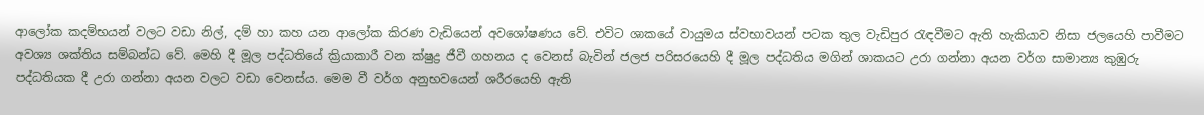ආලෝක කදම්භයන් වලට වඩා නිල්, දම් හා කහ යන ආලෝක කිරණ වැඩියෙන් අවශෝෂණය වේ. එවිට ශාකයේ වායුමය ස්වභාවයන් පටක තුල වැඩිපුර රැඳවීමට ඇති හැකියාව නිසා ජලයෙහි පාවීමට අවශ්‍ය ශක්තිය සම්බන්ධ වේ. මෙහි දී මූල පද්ධතියේ ක්‍රියාකාරී වන ක්ෂුද්‍ර ජීවී ගහනය ද වෙනස් බැවින් ජලජ පරිසරයෙහි දී මූල පද්ධතිය මගින් ශාකයට උරා ගන්නා අයන වර්ග සාමාන්‍ය කුඹුරු පද්ධතියක දී උරා ගන්නා අයන වලට වඩා වෙනස්ය. මෙම වී වර්ග අනුභවයෙන් ශරීරයෙහි ඇති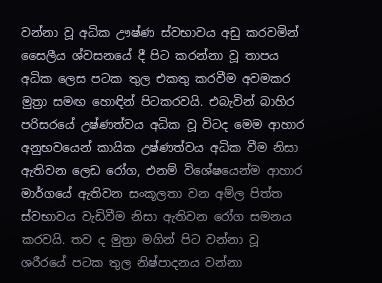වන්නා වූ අධික ඌෂ්ණ ස්වභාවය අඩු කරවමින් සෛලීය ශ්වසනයේ දී පිට කරන්නා වූ තාපය අධික ලෙස පටක තුල එකතු කරවීම අවමකර මුත්‍රා සමඟ හොඳින් පිටකරවයි. එබැවින් බාහිර පරිසරයේ උෂ්ණත්වය අධික වූ විටද මෙම ආහාර අනුභවයෙන් කායික උෂ්ණත්වය අධික වීම නිසා ඇතිවන ලෙඩ රෝග, එනම් විශේෂයෙන්ම ආහාර මාර්ගයේ ඇතිවන සංකූලතා වන අම්ල පිත්ත ස්වභාවය වැඩිවීම නිසා ඇතිවන රෝග සමනය කරවයි. තව ද මුත්‍රා මගින් පිට වන්නා වූ ශරීරයේ පටක තුල නිෂ්පාදනය වන්නා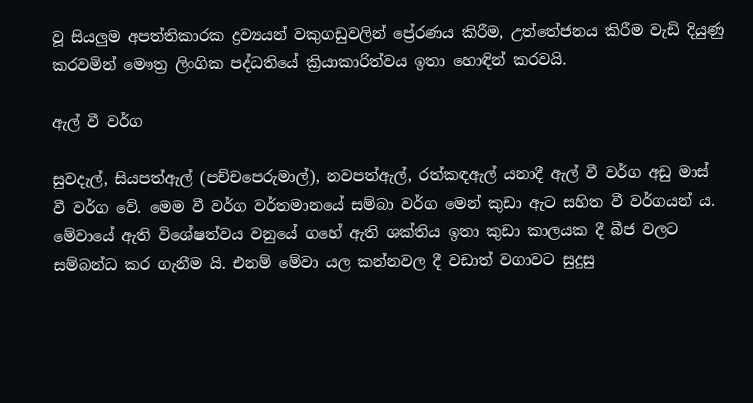වූ සියලුම අපත්තිකාරක ද්‍රව්‍යයන් වකුගඩුවලින් ප්‍රේරණය කිරීම, උත්තේජනය කිරීම වැඩි දියුණු කරවමින් මෞත්‍ර ලිංගික පද්ධතියේ ක්‍රියාකාරිත්වය ඉතා හොඳින් කරවයි.

ඇල් වී වර්ග

සුවදැල්, සියපත්ඇල් (පච්චපෙරුමාල්), නවපත්ඇල්, රත්කඳඇල් යනාදී ඇල් වී වර්ග අඩු මාස් වී වර්ග වේ. මෙම වී වර්ග වර්තමානයේ සම්බා වර්ග මෙන් කුඩා ඇට සහිත වී වර්ගයන් ය. මේවායේ ඇති විශේෂත්වය වනුයේ ගහේ ඇති ශක්තිය ඉතා කුඩා කාලයක දී බීජ වලට සම්බන්ධ කර ගැනීම යි. එනම් මේවා යල කන්නවල දී වඩාත් වගාවට සුදුසු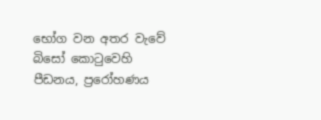භෝග වන අතර වැවේ බිසෝ කොටුවෙහි පීඩනය, ප්‍රරෝහණය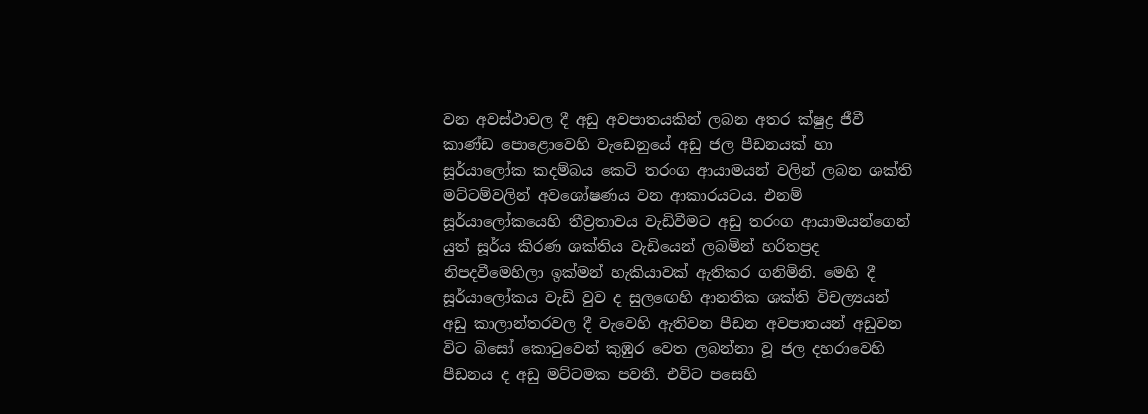වන අවස්ථාවල දී අඩු අවපාතයකින් ලබන අතර ක්ෂුද්‍ර ජීවී කාණ්ඩ පොළොවෙහි වැඩෙනුයේ අඩු ජල පීඩනයක් හා සූර්යාලෝක කදම්බය කෙටි තරංග ආයාමයන් වලින් ලබන ශක්ති මට්ටම්වලින් අවශෝෂණය වන ආකාරයටය. එනම් සූර්යාලෝකයෙහි තීව්‍රතාවය වැඩිවීමට අඩු තරංග ආයාමයන්ගෙන් යුත් සූර්ය කිරණ ශක්තිය වැඩියෙන් ලබමින් හරිතප්‍රද නිපදවීමෙහිලා ඉක්මන් හැකියාවක් ඇතිකර ගනිමිනි. මෙහි දී සූර්යාලෝකය වැඩි වුව ද සුලඟෙහි ආනතික ශක්ති විචල්‍යයන් අඩු කාලාන්තරවල දී වැවෙහි ඇතිවන පීඩන අවපාතයන් අඩුවන විට බිසෝ කොටුවෙන් කුඹුර වෙත ලබන්නා වූ ජල දහරාවෙහි පීඩනය ද අඩු මට්ටමක පවතී. එවිට පසෙහි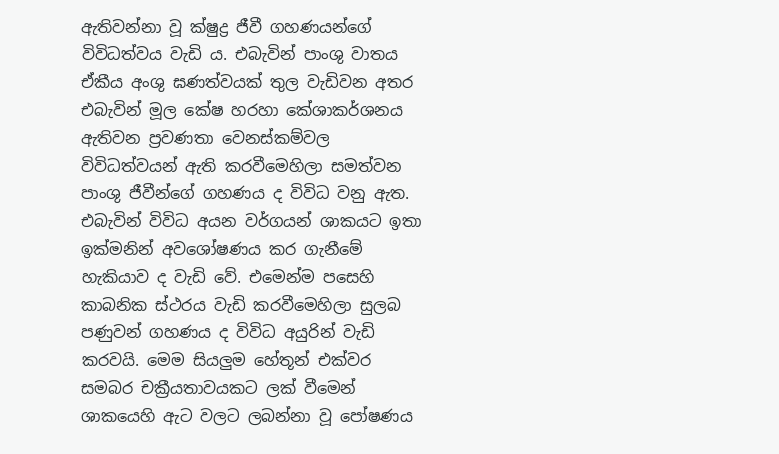ඇතිවන්නා වූ ක්ෂුද්‍ර ජීවී ගහණයන්ගේ විවිධත්වය වැඩි ය. එබැවින් පාංශු වාතය ඒකීය අංශු ඝණත්වයක් තුල වැඩිවන අතර එබැවින් මූල කේෂ හරහා කේශාකර්ශනය ඇතිවන ප්‍රවණතා වෙනස්කම්වල විවිධත්වයන් ඇති කරවීමෙහිලා සමත්වන පාංශු ජීවීන්ගේ ගහණය ද විවිධ වනු ඇත. එබැවින් විවිධ අයන වර්ගයන් ශාකයට ඉතා ඉක්මනින් අවශෝෂණය කර ගැනීමේ හැකියාව ද වැඩි වේ. එමෙන්ම පසෙහි කාබනික ස්ථරය වැඩි කරවීමෙහිලා සුලබ පණුවන් ගහණය ද විවිධ අයුරින් වැඩි කරවයි. මෙම සියලුම හේතූන් එක්වර සමබර චක්‍රීයතාවයකට ලක් වීමෙන් ශාකයෙහි ඇට වලට ලබන්නා වූ පෝෂණය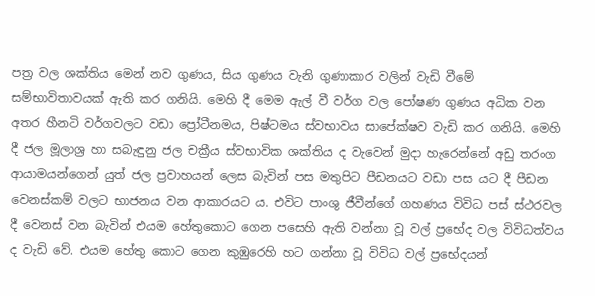පත්‍ර වල ශක්තිය මෙන් නව ගුණය, සිය ගුණය වැනි ගුණාකාර වලින් වැඩි වීමේ සම්භාවිතාවයක් ඇති කර ගනියි. මෙහි දී මෙම ඇල් වී වර්ග වල පෝෂණ ගුණය අධික වන අතර හීනටි වර්ගවලට වඩා ප්‍රෝටීනමය, පිෂ්ටමය ස්වභාවය සාපේක්ෂව වැඩි කර ගනියි. මෙහි දී ජල මූලාශ්‍ර හා සබැඳුනු ජල චක්‍රීය ස්වභාවික ශක්තිය ද වැවෙන් මුදා හැරෙන්නේ අඩු තරංග ආයාමයන්ගෙන් යුත් ජල ප්‍රවාහයන් ලෙස බැවින් පස මතුපිට පීඩනයට වඩා පස යට දී පීඩන වෙනස්කම් වලට භාජනය වන ආකාරයට ය. එවිට පාංශු ජීවීන්ගේ ගහණය විවිධ පස් ස්ථරවල දී වෙනස් වන බැවින් එයම හේතුකොට ගෙන පසෙහි ඇති වන්නා වූ වල් ප්‍රභේද වල විවිධත්වය ද වැඩි වේ. එයම හේතු කොට ගෙන කුඹුරෙහි හට ගන්නා වූ විවිධ වල් ප්‍රභේදයන්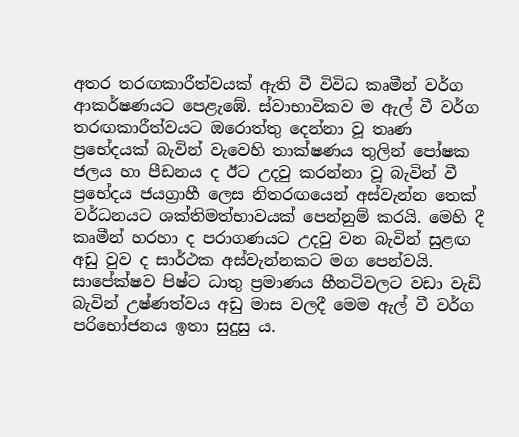අතර තරඟකාරීත්වයක් ඇති වී විවිධ කෘමීන් වර්ග ආකර්ෂණයට පෙළැඹේ. ස්වාභාවිකව ම ඇල් වී වර්ග තරඟකාරීත්වයට ඔරොත්තු දෙන්නා වූ තෘණ ප්‍රභේදයක් බැවින් වැවෙහි තාක්ෂණය තුලින් පෝෂක ජලය හා පීඩනය ද ඊට උදවු කරන්නා වූ බැවින් වී ප්‍රභේදය ජයග්‍රාහී ලෙස නිතරඟයෙන් අස්වැන්න තෙක් වර්ධනයට ශක්තිමත්භාවයක් පෙන්නුම් කරයි. මෙහි දී කෘමීන් හරහා ද පරාගණයට උදවු වන බැවින් සුළඟ අඩු වුව ද සාර්ථක අස්වැන්නකට මග පෙන්වයි. සාපේක්ෂව පිෂ්ට ධාතු ප්‍රමාණය හීනටිවලට වඩා වැඩි බැවින් උෂ්ණත්වය අඩු මාස වලදී මෙම ඇල් වී වර්ග පරිභෝජනය ඉතා සුදුසු ය.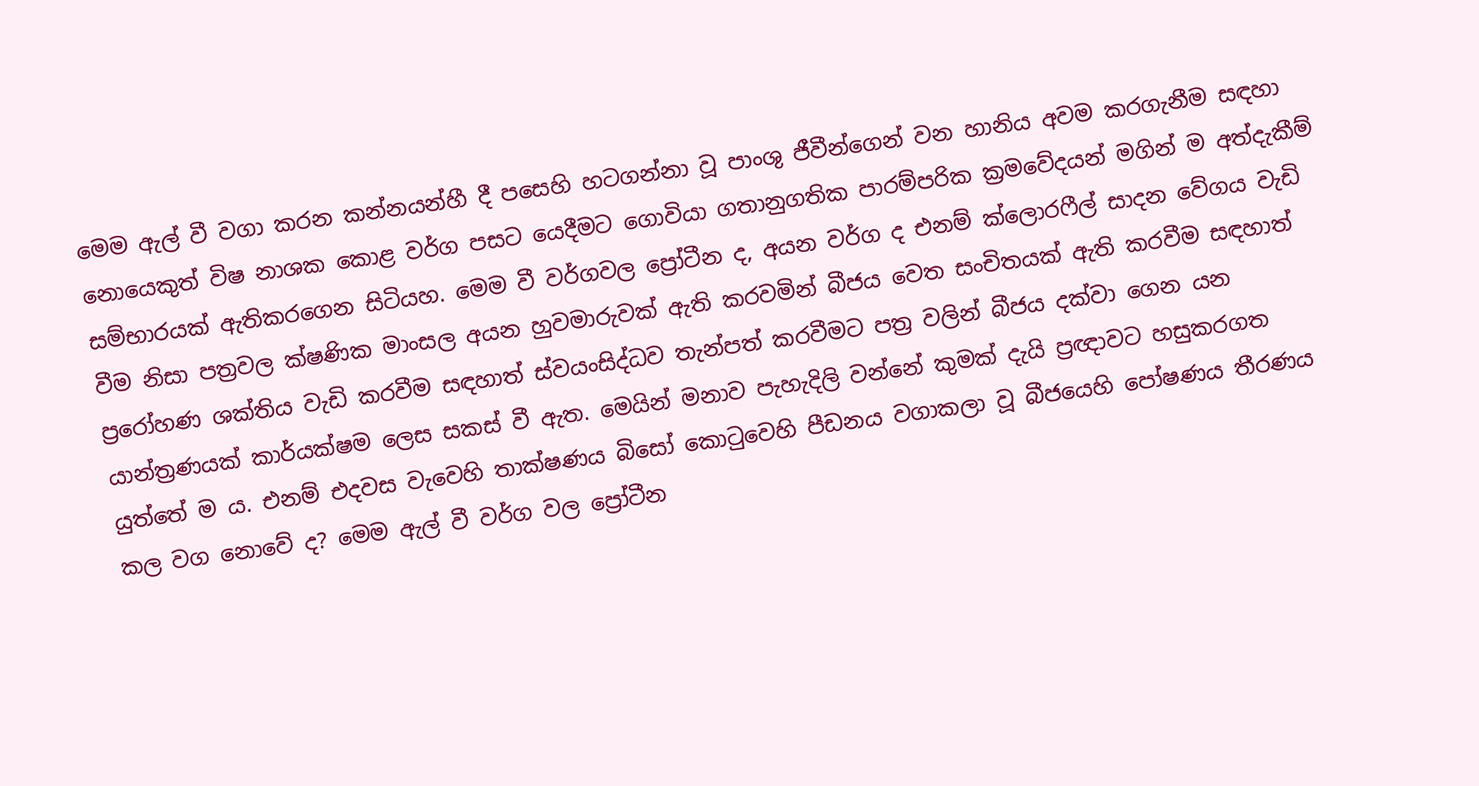මෙම ඇල් වී වගා කරන කන්නයන්හී දී පසෙහි හටගන්නා වූ පාංශු ජීවීන්ගෙන් වන හානිය අවම කරගැනීම සඳහා නොයෙකුත් විෂ නාශක කොළ වර්ග පසට යෙදීමට ගොවියා ගතානුගතික පාරම්පරික ක්‍රමවේදයන් මගින් ම අත්දැකීම් සම්භාරයක් ඇතිකරගෙන සිටියහ. මෙම වී වර්ගවල ප්‍රෝටීන ද, අයන වර්ග ද එනම් ක්ලොරෆීල් සාදන වේගය වැඩි වීම නිසා පත්‍රවල ක්ෂණික මාංසල අයන හුවමාරුවක් ඇති කරවමින් බීජය වෙත සංචිතයක් ඇති කරවීම සඳහාත් ප්‍රරෝහණ ශක්තිය වැඩි කරවීම සඳහාත් ස්වයංසිද්ධව තැන්පත් කරවීමට පත්‍ර වලින් බීජය දක්වා ගෙන යන යාන්ත්‍රණයක් කාර්යක්ෂම ලෙස සකස් වී ඇත. මෙයින් මනාව පැහැදිලි වන්නේ කුමක් දැයි ප්‍රඥාවට හසුකරගත යුත්තේ ම ය. එනම් එදවස වැවෙහි තාක්ෂණය බිසෝ කොටුවෙහි පීඩනය වගාකලා වූ බීජයෙහි පෝෂණය තීරණය කල වග නොවේ ද? මෙම ඇල් වී වර්ග වල ප්‍රෝටීන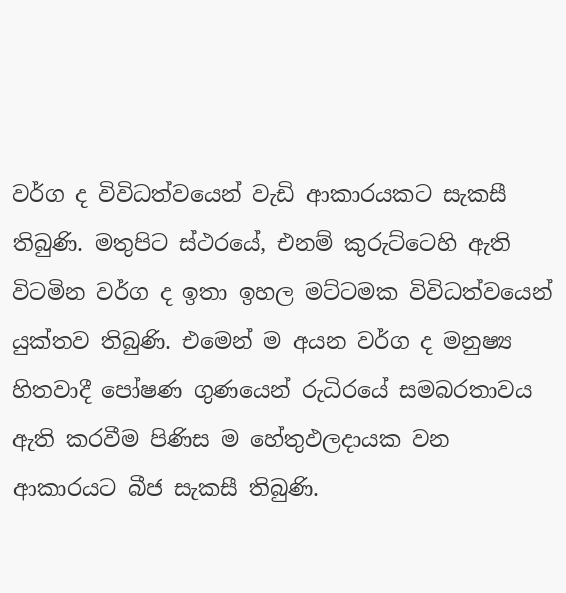වර්ග ද විවිධත්වයෙන් වැඩි ආකාරයකට සැකසී තිබුණි. මතුපිට ස්ථරයේ, එනම් කුරුට්ටෙහි ඇති විටමින වර්ග ද ඉතා ඉහල මට්ටමක විවිධත්වයෙන් යුක්තව තිබුණි. එමෙන් ම අයන වර්ග ද මනුෂ්‍ය හිතවාදී පෝෂණ ගුණයෙන් රුධිරයේ සමබරතාවය ඇති කරවීම පිණිස ම හේතුඵලදායක වන ආකාරයට බීජ සැකසී තිබුණි.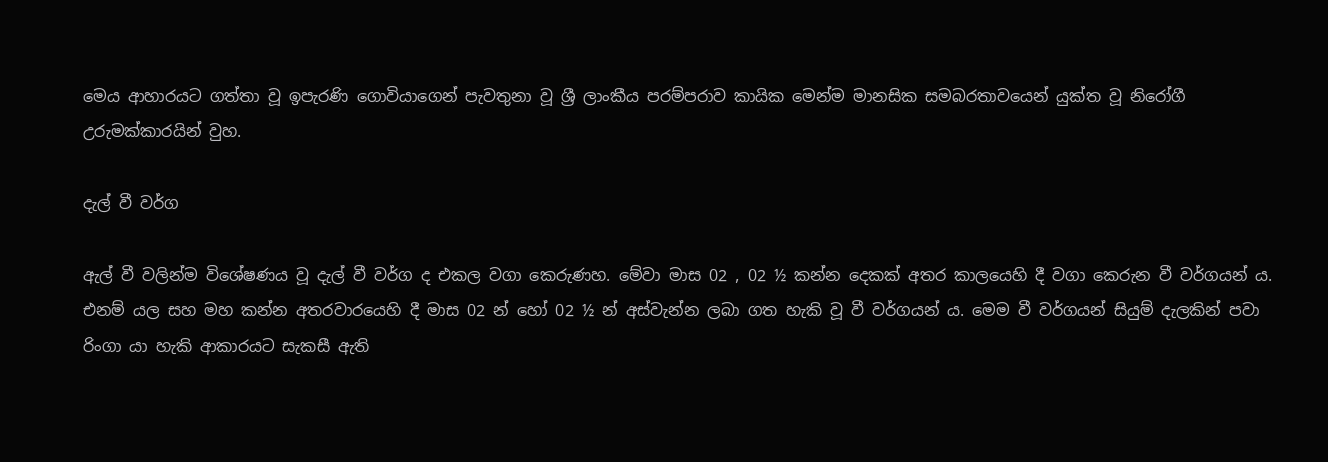මෙය ආහාරයට ගත්තා වූ ඉපැරණි ගොවියාගෙන් පැවතුනා වූ ශ්‍රී ලාංකීය පරම්පරාව කායික මෙන්ම මානසික සමබරතාවයෙන් යුක්ත වූ නිරෝගී උරුමක්කාරයින් වුහ.

දැල් වී වර්ග

ඇල් වී වලින්ම විශේෂණය වූ දැල් වී වර්ග ද එකල වගා කෙරුණහ. මේවා මාස 02 , 02 ½ කන්න දෙකක් අතර කාලයෙහි දී වගා කෙරුන වී වර්ගයන් ය. එනම් යල සහ මහ කන්න අතරවාරයෙහි දී මාස 02 න් හෝ 02 ½ න් අස්වැන්න ලබා ගත හැකි වූ වී වර්ගයන් ය. මෙම වී වර්ගයන් සියුම් දැලකින් පවා රිංගා යා හැකි ආකාරයට සැකසී ඇති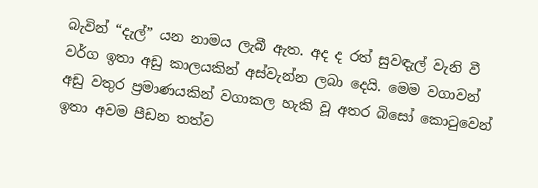බැවින් “දැල්” යන නාමය ලැබී ඇත. අද ද රත් සුවඳැල් වැනි වී වර්ග ඉතා අඩු කාලයකින් අස්වැන්න ලබා දෙයි. මෙම වගාවන් අඩු වතුර ප්‍රමාණයකින් වගාකල හැකි වූ අතර බිසෝ කොටුවෙන් ඉතා අවම පීඩන තත්ව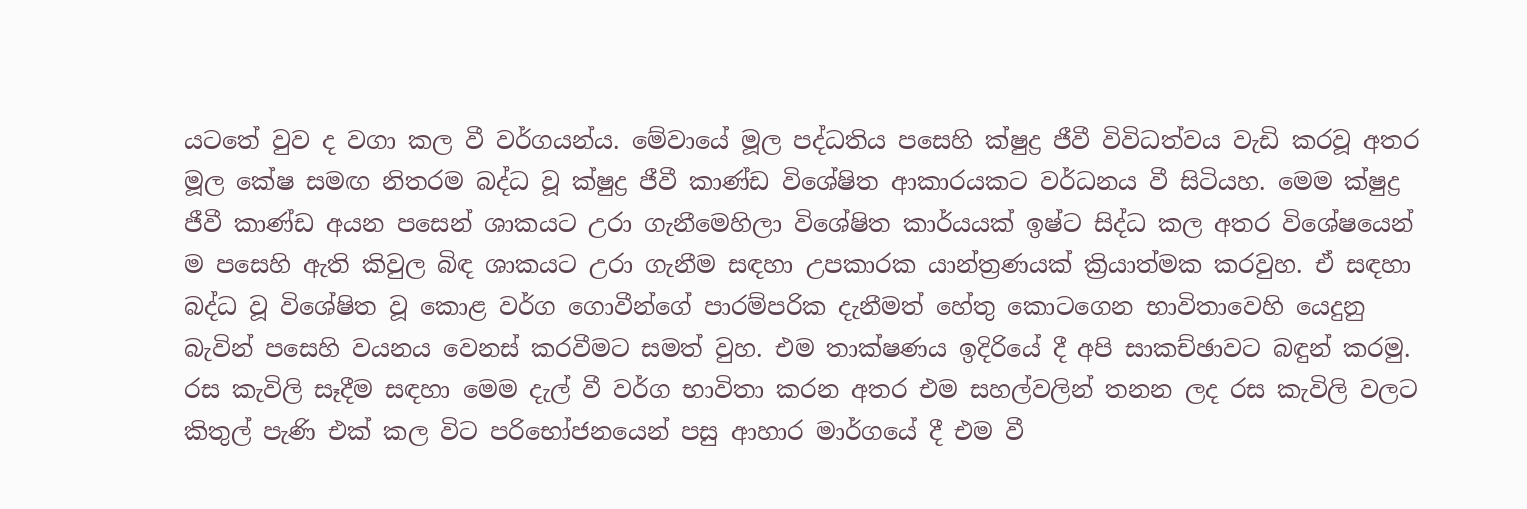යටතේ වුව ද වගා කල වී වර්ගයන්ය. මේවායේ මූල පද්ධතිය පසෙහි ක්ෂුද්‍ර ජීවී විවිධත්වය වැඩි කරවූ අතර මූල කේෂ සමඟ නිතරම බද්ධ වූ ක්ෂුද්‍ර ජීවී කාණ්ඩ විශේෂිත ආකාරයකට වර්ධනය වී සිටියහ. මෙම ක්ෂුද්‍ර ජීවී කාණ්ඩ අයන පසෙන් ශාකයට උරා ගැනීමෙහිලා විශේෂිත කාර්යයක් ඉෂ්ට සිද්ධ කල අතර විශේෂයෙන් ම පසෙහි ඇති කිවුල බිඳ ශාකයට උරා ගැනීම සඳහා උපකාරක යාන්ත්‍රණයක් ක්‍රියාත්මක කරවුහ. ඒ සඳහා බද්ධ වූ විශේෂිත වූ කොළ වර්ග ගොවීන්ගේ පාරම්පරික දැනීමත් හේතු කොටගෙන භාවිතාවෙහි යෙදුනු බැවින් පසෙහි වයනය වෙනස් කරවීමට සමත් වුහ. එම තාක්ෂණය ඉදිරියේ දී අපි සාකච්ඡාවට බඳුන් කරමු. රස කැවිලි සෑදීම සඳහා මෙම දැල් වී වර්ග භාවිතා කරන අතර එම සහල්වලින් තනන ලද රස කැවිලි වලට කිතුල් පැණි එක් කල විට පරිභෝජනයෙන් පසු ආහාර මාර්ගයේ දී එම වී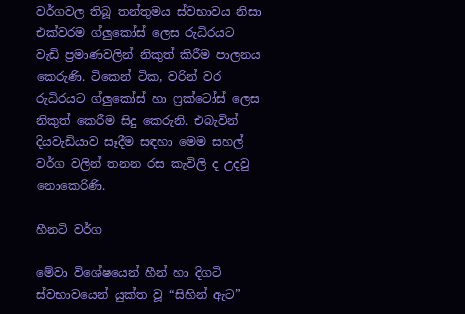වර්ගවල තිබූ තන්තුමය ස්වභාවය නිසා එක්වරම ග්ලුකෝස් ලෙස රුධිරයට වැඩි ප්‍රමාණවලින් නිකුත් කිරීම පාලනය කෙරුණි. ටිකෙන් ටික, වරින් වර රුධිරයට ග්ලුකෝස් හා ෆ්‍රක්ටෝස් ලෙස නිකුත් කෙරීම සිදු කෙරුනි. එබැවින් දියවැඩියාව සෑදීම සඳහා මෙම සහල් වර්ග වලින් තනන රස කැවිලි ද උදවු නොකෙරිණි.

හීනටි වර්ග

මේවා විශේෂයෙන් හීන් හා දිගටි ස්වභාවයෙන් යුක්ත වූ “සිහින් ඇට”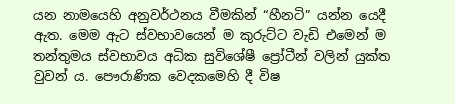යන නාමයෙහි අනුවර්ථනය වීමකින් “හීනටි” යන්න යෙදී ඇත. මෙම ඇට ස්වභාවයෙන් ම කුරුට්ට වැඩි එමෙන් ම තන්තුමය ස්වභාවය අධික සුවිශේෂී ප්‍රෝටීන් වලින් යුක්ත වුවන් ය. පෞරාණික වෙදකමෙහි දී විෂ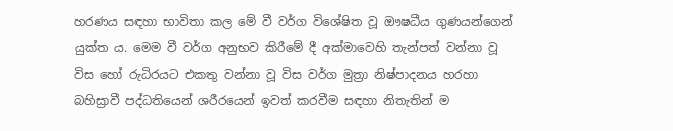හරණය සඳහා භාවිතා කල මේ වී වර්ග විශේෂිත වූ ඖෂධීය ගුණයන්ගෙන් යුක්ත ය. මෙම වී වර්ග අනුභව කිරීමේ දී අක්මාවෙහි තැන්පත් වන්නා වූ විස හෝ රුධිරයට එකතු වන්නා වූ විස වර්ග මුත්‍රා නිෂ්පාදනය හරහා බහිස්‍රාවී පද්ධතියෙන් ශරීරයෙන් ඉවත් කරවීම සඳහා නිතැතින් ම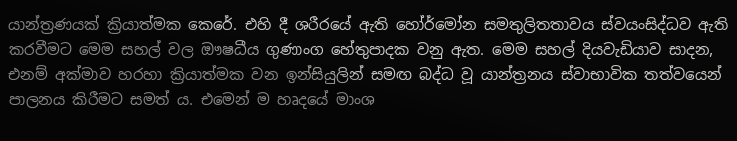යාන්ත්‍රණයක් ක්‍රියාත්මක කෙරේ. එහි දී ශරීරයේ ඇති හෝර්මෝන සමතුලිතතාවය ස්වයංසිද්ධව ඇති කරවීමට මෙම සහල් වල ඖෂධීය ගුණාංග හේතුපාදක වනු ඇත. මෙම සහල් දියවැඩියාව සාදන, එනම් අක්මාව හරහා ක්‍රියාත්මක වන ඉන්සියුලින් සමඟ බද්ධ වූ යාන්ත්‍රනය ස්වාභාවික තත්වයෙන් පාලනය කිරීමට සමත් ය. එමෙන් ම හෘදයේ මාංශ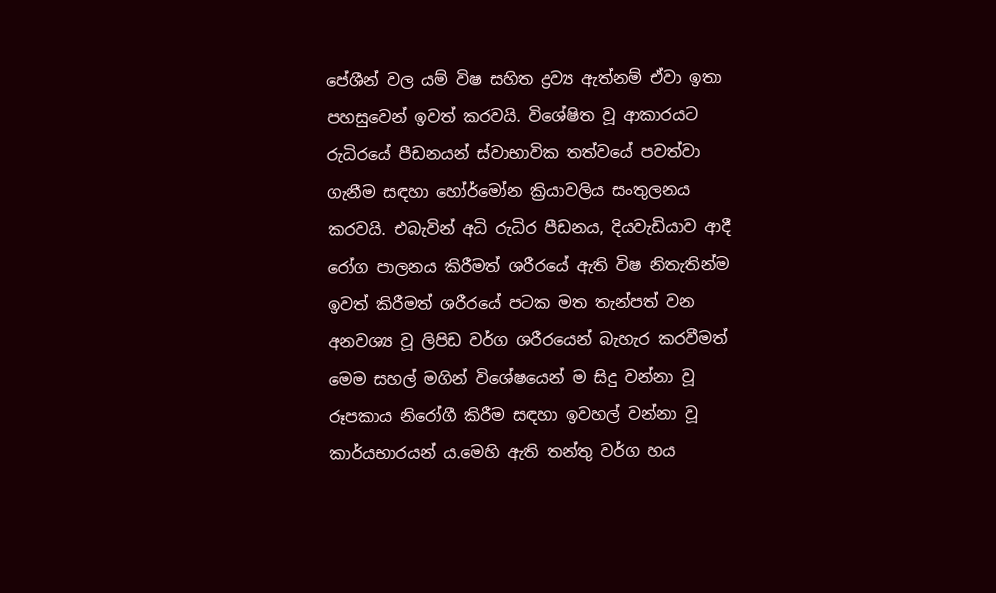පේශීන් වල යම් විෂ සහිත ද්‍රව්‍ය ඇත්නම් ඒවා ඉතා පහසුවෙන් ඉවත් කරවයි. විශේෂිත වූ ආකාරයට රුධිරයේ පීඩනයන් ස්වාභාවික තත්වයේ පවත්වා ගැනීම සඳහා හෝර්මෝන ක්‍රියාවලිය සංතුලනය කරවයි. එබැවින් අධි රුධිර පීඩනය, දියවැඩියාව ආදී රෝග පාලනය කිරීමත් ශරීරයේ ඇති විෂ නිතැතින්ම ඉවත් කිරීමත් ශරීරයේ පටක මත තැන්පත් වන අනවශ්‍ය වූ ලිපිඩ වර්ග ශරීරයෙන් බැහැර කරවීමත් මෙම සහල් මගින් විශේෂයෙන් ම සිදු වන්නා වූ රූපකාය නිරෝගී කිරීම සඳහා ඉවහල් වන්නා වූ කාර්යභාරයන් ය.මෙහි ඇති තන්තු වර්ග හය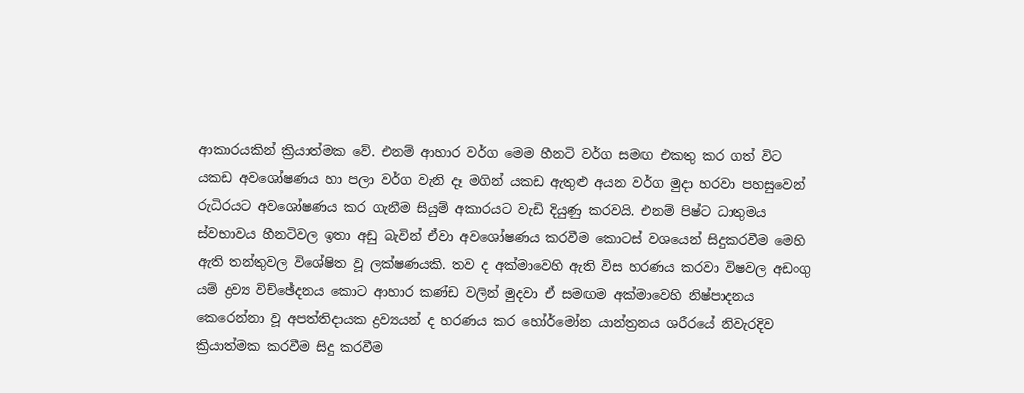ආකාරයකින් ක්‍රියාත්මක වේ. එනම් ආහාර වර්ග මෙම හීනටි වර්ග සමඟ එකතු කර ගත් විට යකඩ අවශෝෂණය හා පලා වර්ග වැනි දෑ මගින් යකඩ ඇතුළු අයන වර්ග මුදා හරවා පහසුවෙන් රුධිරයට අවශෝෂණය කර ගැනීම සියුම් අකාරයට වැඩි දියුණු කරවයි. එනම් පිෂ්ට ධාතුමය ස්වභාවය හීනටිවල ඉතා අඩු බැවින් ඒවා අවශෝෂණය කරවීම කොටස් වශයෙන් සිදුකරවීම මෙහි ඇති තන්තුවල විශේෂිත වූ ලක්ෂණයකි. තව ද අක්මාවෙහි ඇති විස හරණය කරවා විෂවල අඩංගු යම් ද්‍රව්‍ය විච්ඡේදනය කොට ආහාර කණ්ඩ වලින් මුදවා ඒ සමඟම අක්මාවෙහි නිෂ්පාදනය කෙරෙන්නා වූ අපත්තිදායක ද්‍රව්‍යයන් ද හරණය කර හෝර්මෝන යාන්ත්‍රනය ශරීරයේ නිවැරදිව ක්‍රියාත්මක කරවීම සිදු කරවීම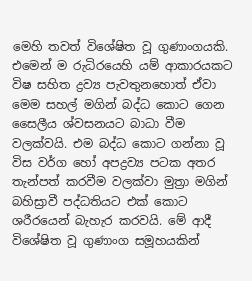මෙහි තවත් විශේෂිත වූ ගුණාංගයකි. එමෙන් ම රුධිරයෙහි යම් ආකාරයකට විෂ සහිත ද්‍රව්‍ය පැවතුනහොත් ඒවා මෙම සහල් මගින් බද්ධ කොට ගෙන සෛලීය ශ්වසනයට බාධා වීම වලක්වයි. එම බද්ධ කොට ගන්නා වූ විස වර්ග හෝ අපද්‍රව්‍ය පටක අතර තැන්පත් කරවීම වලක්වා මුත්‍රා මගින් බහිස්‍රාවී පද්ධතියට එක් කොට ශරීරයෙන් බැහැර කරවයි. මේ ආදී විශේෂිත වූ ගුණාංග සමූහයකින්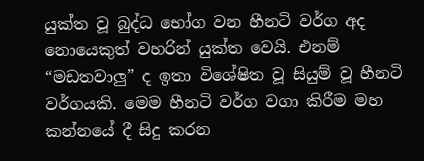යුක්ත වූ බුද්ධ භෝග වන හීනටි වර්ග අද නොයෙකුත් වහරින් යුක්ත වෙයි. එනම් “මඩතවාලු” ද ඉතා විශේෂිත වූ සියුම් වූ හීනටි වර්ගයකි. මෙම හීනටි වර්ග වගා කිරීම මහ කන්නයේ දී සිදු කරන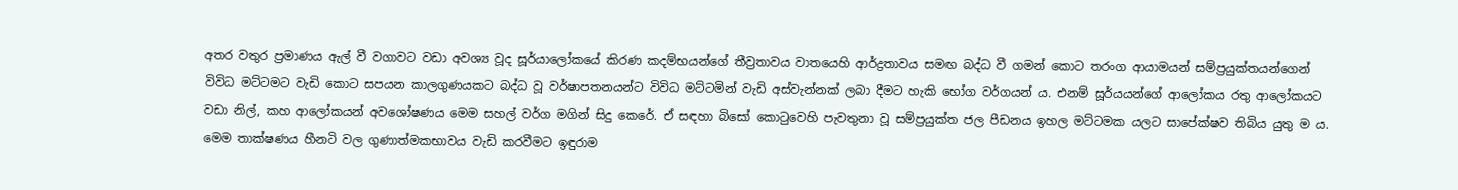අතර වතුර ප්‍රමාණය ඇල් වී වගාවට වඩා අවශ්‍ය වූද සූර්යාලෝකයේ කිරණ කදම්භයන්ගේ තීව්‍රතාවය වාතයෙහි ආර්ද්‍රතාවය සමඟ බද්ධ වී ගමන් කොට තරංග ආයාමයන් සම්ප්‍රයුක්තයන්ගෙන් විවිධ මට්ටමට වැඩි කොට සපයන කාලගුණයකට බද්ධ වූ වර්ෂාපතනයන්ට විවිධ මට්ටමින් වැඩි අස්වැන්නක් ලබා දීමට හැකි භෝග වර්ගයන් ය. එනම් සූර්යයන්ගේ ආලෝකය රතු ආලෝකයට වඩා නිල්, කහ ආලෝකයන් අවශෝෂණය මෙම සහල් වර්ග මගින් සිදු කෙරේ. ඒ සඳහා බිසෝ කොටුවෙහි පැවතුනා වූ සම්ප්‍රයුක්ත ජල පීඩනය ඉහල මට්ටමක යලට සාපේක්ෂව තිබිය යුතු ම ය. මෙම තාක්ෂණය හීනටි වල ගුණාත්මකභාවය වැඩි කරවීමට ඉඳුරාම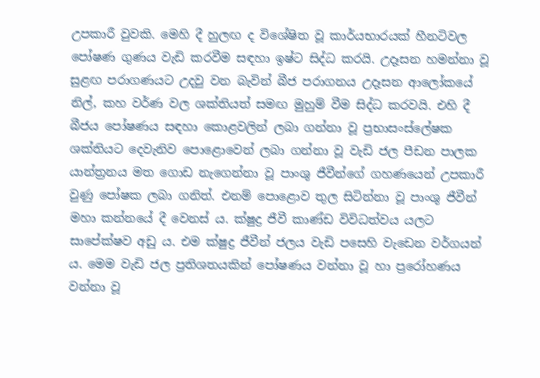උපකාරී වුවකි. මෙහි දී හුලඟ ද විශේෂිත වූ කාර්යභාරයක් හීනටිවල පෝෂණ ගුණය වැඩි කරවීම සඳහා ඉෂ්ට සිද්ධ කරයි. උදෑසන හමන්නා වූ සුළඟ පරාගණයට උදවු වන බැවින් බීජ පරාගනය උදෑසන ආලෝකයේ නිල්, කහ වර්ණ වල ශක්තියත් සමඟ මුහුම් වීම සිද්ධ කරවයි. එහි දී බීජය පෝෂණය සඳහා කොළවලින් ලබා ගන්නා වූ ප්‍රභාසංස්ලේෂක ශක්තියට දෙවැනිව පොළොවෙන් ලබා ගන්නා වූ වැඩි ජල පීඩන පාලක යාන්ත්‍රනය මත ගොඩ නැගෙන්නා වූ පාංශු ජීවීන්ගේ ගහණයෙන් උපකාරී වුණු පෝෂක ලබා ගනිත්. එනම් පොළොව තුල සිටින්නා වූ පාංශු ජීවීන් මහා කන්නයේ දී වෙනස් ය. ක්ෂුද්‍ර ජීවී කාණ්ඩ විවිධත්වය යලට සාපේක්ෂව අඩු ය. එම ක්ෂුද්‍ර ජීවීන් ජලය වැඩි පසෙහි වැඩෙන වර්ගයන් ය. මෙම වැඩි ජල ප්‍රතිශතයකින් පෝෂණය වන්නා වූ හා ප්‍රරෝහණය වන්නා වූ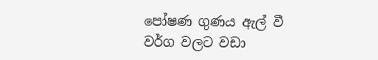පෝෂණ ගුණය ඇල් වී වර්ග වලට වඩා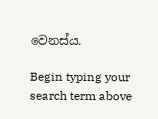වෙනස්ය.

Begin typing your search term above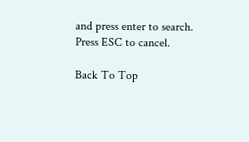and press enter to search. Press ESC to cancel.

Back To Top